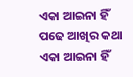ଏକା ଆଇନା ହିଁ ପଢେ ଆଖିର କଥା
ଏକା ଆଇନା ହିଁ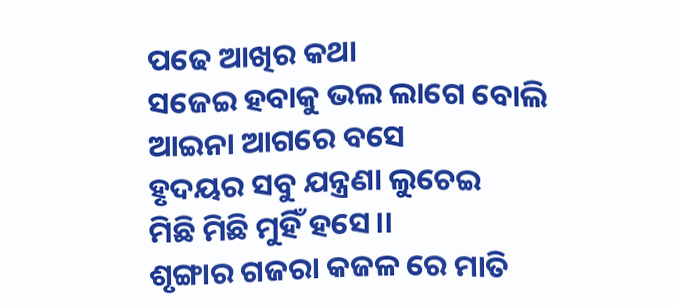ପଢେ ଆଖିର କଥା
ସଜେଇ ହବାକୁ ଭଲ ଲାଗେ ବୋଲି
ଆଇନା ଆଗରେ ବସେ
ହୃଦୟର ସବୁ ଯନ୍ତ୍ରଣା ଲୁଚେଇ
ମିଛି ମିଛି ମୁହିଁ ହସେ।।
ଶୃଙ୍ଗାର ଗଜରା କଜଳ ରେ ମାତି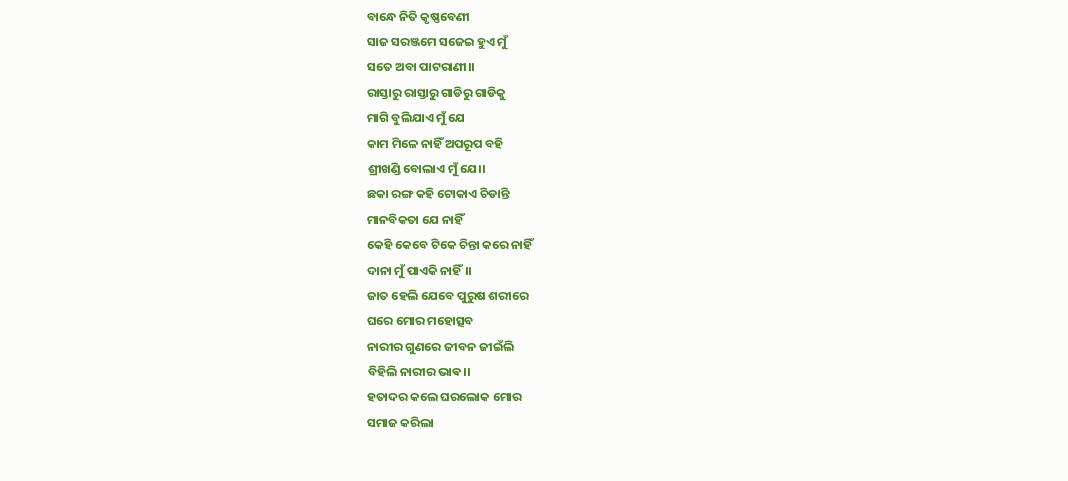ବାନ୍ଧେ ନିତି କୃଷ୍ଣବେଣୀ
ସାଜ ସରଞ୍ଜମେ ସଜେଇ ହୁଏ ମୁଁ
ସତେ ଅବା ପାଟରାଣୀ।।
ରାସ୍ତାରୁ ରାସ୍ତାରୁ ଗାଡିରୁ ଗାଡିକୁ
ମାଗି ବୁଲିଯାଏ ମୁଁ ଯେ
କାମ ମିଳେ ନାହିଁ ଅପରୂପ ବହି
ଶ୍ରୀଖଣ୍ଡି ବୋଲାଏ ମୁଁ ଯେ।।
ଛକା ରଙ୍ଗ କହି ଟୋକାଏ ଚିଡାନ୍ତି
ମାନବିକତା ଯେ ନାହିଁ
କେହି କେବେ ଟିକେ ଚିନ୍ତା କରେ ନାହିଁ
ଦାନା ମୁଁ ପାଏକି ନାହିଁ।।
ଜାତ ହେଲି ଯେବେ ପୁରୁଷ ଶରୀରେ
ଘରେ ମୋର ମହୋତ୍ସବ
ନାରୀର ଗୁଣରେ ଜୀବନ ଜୀଇଁଲି
ବିହିଲି ନାରୀର ଭାଵ।।
ହତାଦର କଲେ ଘରଲୋକ ମୋର
ସମାଜ କରିଲା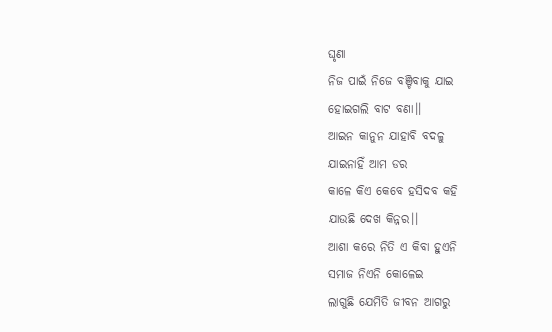ଘୃଣା
ନିଜ ପାଇଁ ନିଜେ ବଞ୍ଚିବାକୁ ଯାଇ
ହୋଇଗଲି ବାଟ ବଣା।।
ଆଇନ କାନୁନ ଯାହାବି ବଦଳୁ
ଯାଇନାହିଁ ଆମ ଡର
କାଳେ କିଏ କେବେ ହସିଦବ କହି
ଯାଉଛି ଦେଖ କିନ୍ନର।।
ଆଶା କରେ ନିତି ଏ କିବା ହୁଏନି
ସମାଜ ନିଏନି କୋଳେଇ
ଲାଗୁଛି ଯେମିତି ଜୀବନ ଆଗରୁ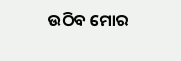ଉଠିବ ମୋର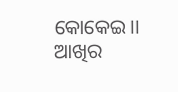କୋକେଇ।।
ଆଖିର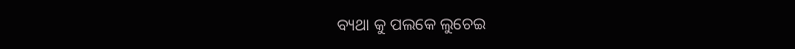ବ୍ୟଥା କୁ ପଲକେ ଲୁଚେଇ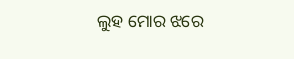ଲୁହ ମୋର ଝରେ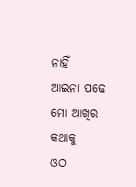ନାହିଁ
ଆଇନା ପଢେ ମୋ ଆଖିର କଥାକୁ
ଓଠ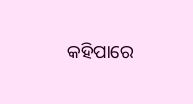କହିପାରେ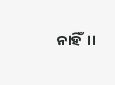ନାହିଁ।।